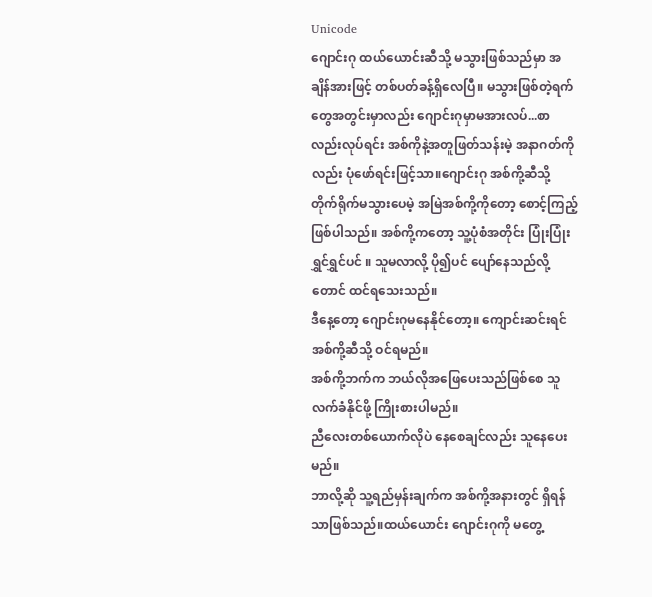Unicode
ဂျောင်းဂု ထယ်ယောင်းဆီသို့ မသွားဖြစ်သည်မှာ အချိန်အားဖြင့် တစ်ပတ်ခန့်ရှိလေပြီ။ မသွားဖြစ်တဲ့ရက်တွေအတွင်းမှာလည်း ဂျောင်းဂုမှာမအားလပ်...စာလည်းလုပ်ရင်း အစ်ကိုနဲ့အတူဖြတ်သန်းမဲ့ အနာဂတ်ကိုလည်း ပုံဖော်ရင်းဖြင့်သာ။ဂျောင်းဂု အစ်ကို့ဆီသို့ တိုက်ရိုက်မသွားပေမဲ့ အမြဲအစ်ကို့ကိုတော့ စောင့်ကြည့်ဖြစ်ပါသည်။ အစ်ကို့ကတော့ သူ့ပုံစံအတိုင်း ပြုံးပြုံး ရွှင်ရွှင်ပင် ။ သူမလာလို့ ပို၍ပင် ပျော်နေသည်လို့တောင် ထင်ရသေးသည်။
ဒီနေ့တော့ ဂျောင်းဂုမနေနိုင်တော့။ ကျောင်းဆင်းရင် အစ်ကို့ဆီသို့ ဝင်ရမည်။
အစ်ကို့ဘက်က ဘယ်လိုအဖြေပေးသည်ဖြစ်စေ သူလက်ခံနိုင်ဖို့ ကြိုးစားပါမည်။
ညီလေးတစ်ယောက်လိုပဲ နေစေချင်လည်း သူနေပေးမည်။
ဘာလို့ဆို သူ့ရည်မှန်းချက်က အစ်ကို့အနားတွင် ရှိရန်သာဖြစ်သည်။ထယ်ယောင်း ဂျောင်းဂုကို မတွေ့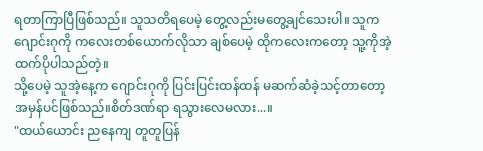ရတာကြာပြီဖြစ်သည်။ သူသတိရပေမဲ့ တွေ့လည်းမတွေ့ချင်သေးပါ။ သူက ဂျောင်းဂုကို ကလေးတစ်ယောက်လိုသာ ချစ်ပေမဲ့ ထိုကလေးကတော့ သူ့ကိုအဲ့ထက်ပိုပါသည်တဲ့။
သို့ပေမဲ့ သူအဲ့နေ့က ဂျောင်းဂုကို ပြင်းပြင်းထန်ထန် မဆက်ဆံခဲ့သင့်တာတော့ အမှန်ပင်ဖြစ်သည်။စိတ်ဒဏ်ရာ ရသွားလေမလား...။
"ထယ်ယောင်း ညနေကျ တူတူပြန်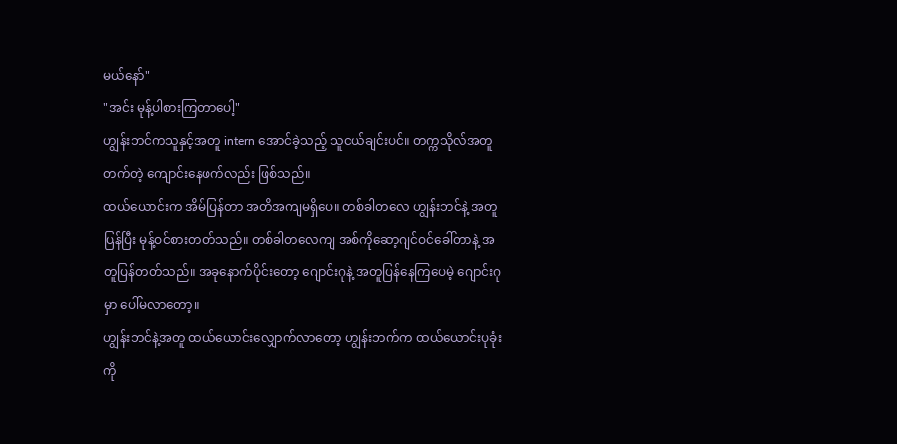မယ်နော်"
"အင်း မုန့်ပါစားကြတာပေါ့"
ဟျွန်းဘင်ကသူနှင့်အတူ intern အောင်ခဲ့သည့် သူငယ်ချင်းပင်။ တက္ကသိုလ်အတူတက်တဲ့ ကျောင်းနေဖက်လည်း ဖြစ်သည်။
ထယ်ယောင်းက အိမ်ပြန်တာ အတိအကျမရှိပေ။ တစ်ခါတလေ ဟျွန်းဘင်နဲ့ အတူပြန်ပြီး မုန့်ဝင်စားတတ်သည်။ တစ်ခါတလေကျ အစ်ကိုဆော့ဂျင်ဝင်ခေါ်တာနဲ့ အတူပြန်တတ်သည်။ အခုနောက်ပိုင်းတော့ ဂျောင်းဂုနဲ့ အတူပြန်နေကြပေမဲ့ ဂျောင်းဂုမှာ ပေါ်မလာတော့။
ဟျွန်းဘင်နဲ့အတူ ထယ်ယောင်းလျှောက်လာတော့ ဟျွန်းဘက်က ထယ်ယောင်းပုခုံးကို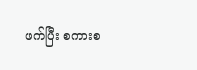ဖက်ပြီး စကားစ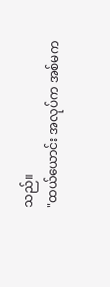သည်။
"ထယ်ယောင်း အလုပ်က အစ်မက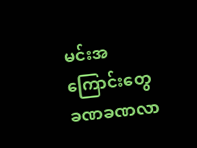မင်းအကြောင်းတွေ ခဏခဏလာ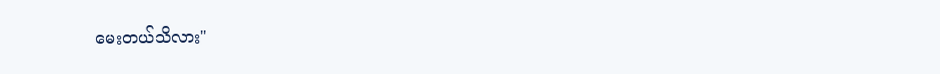မေးတယ်သိလား"